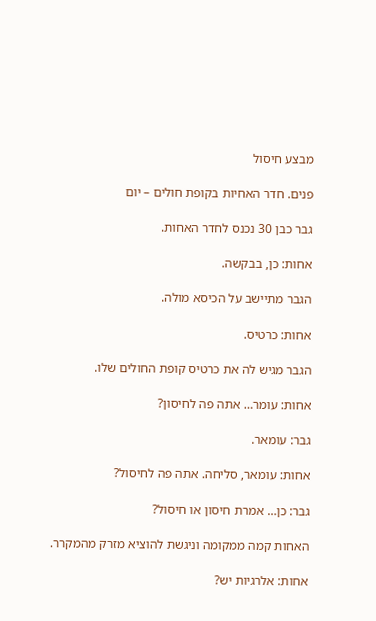מבצע חיסול

פנים. חדר האחיות בקופת חולים – יום

גבר כבן 30 נכנס לחדר האחות.

אחות: כן, בבקשה.

הגבר מתיישב על הכיסא מולה.

אחות: כרטיס.

הגבר מגיש לה את כרטיס קופת החולים שלו.

אחות: עומר… אתה פה לחיסון?

גבר: עומאר.

אחות: עומאר, סליחה. אתה פה לחיסול?

גבר: כן… אמרת חיסון או חיסול?

האחות קמה ממקומה וניגשת להוציא מזרק מהמקרר.

אחות: אלרגיות יש?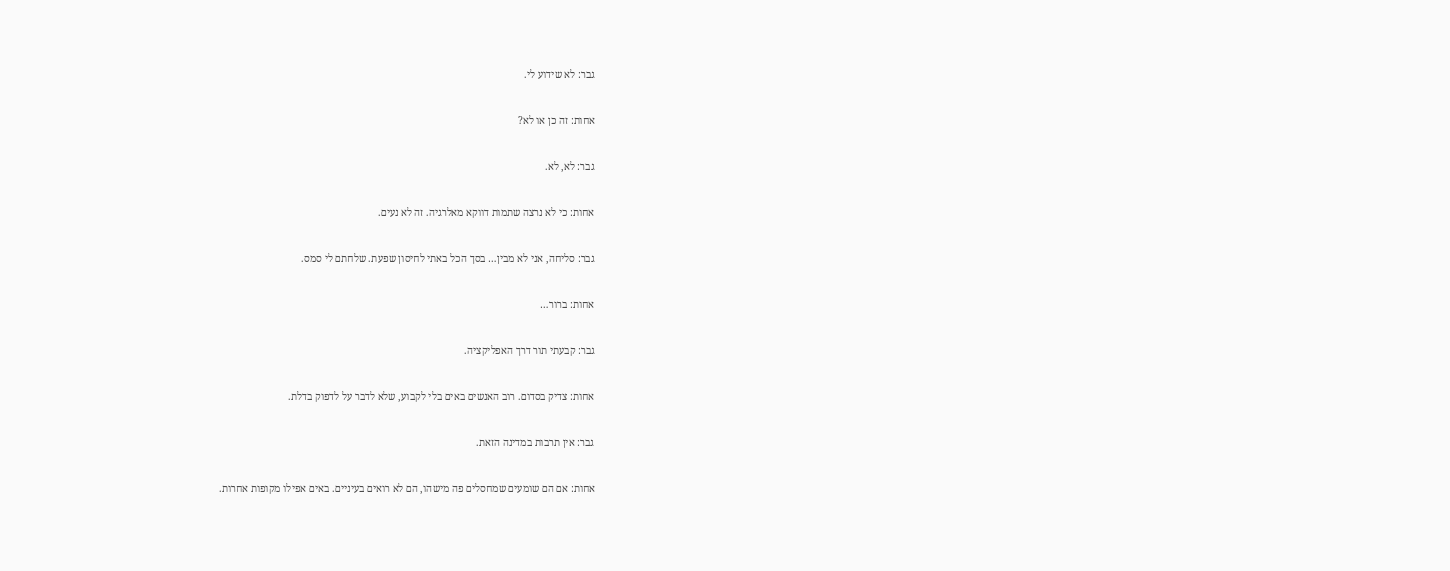גבר: לא שידוע לי.

אחות: זה כן או לא?

גבר: לא, לא.

אחות: כי לא נרצה שתמות דווקא מאלרגיה. זה לא נעים.

גבר: סליחה, אני לא מבין… בסך הכל באתי לחיסון שפעת. שלחתם לי סמס.

אחות: ברור…

גבר: קבעתי תור דרך האפליקציה.

אחות: צדיק בסדום. רוב האנשים באים בלי לקבוע, שלא לדבר על לדפוק בדלת.

גבר: אין תרבות במדינה הזאת.

אחות: אם הם שומעים שמחסלים פה מישהו, הם לא רואים בעיניים. באים אפילו מקופות אחרות.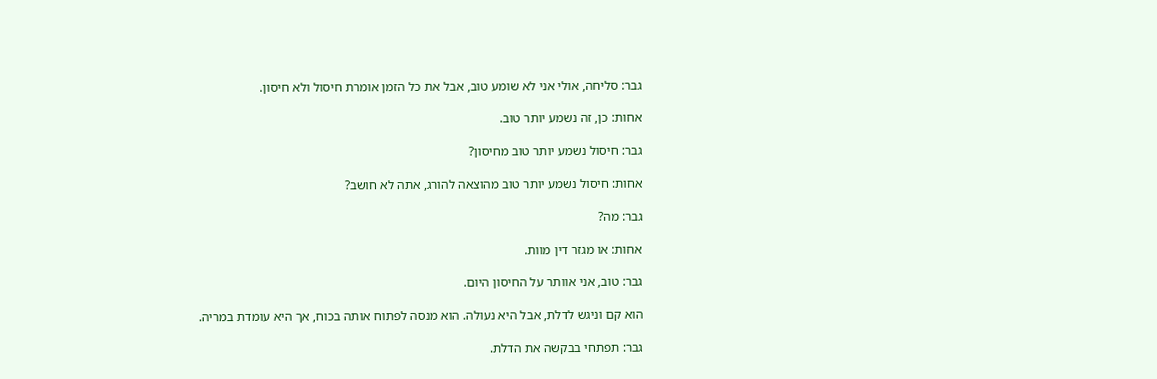גבר: סליחה, אולי אני לא שומע טוב, אבל את כל הזמן אומרת חיסול ולא חיסון.

אחות: כן, זה נשמע יותר טוב.

גבר: חיסול נשמע יותר טוב מחיסון?

אחות: חיסול נשמע יותר טוב מהוצאה להורג, אתה לא חושב?

גבר: מה?

אחות: או מגזר דין מוות.

גבר: טוב, אני אוותר על החיסון היום.

הוא קם וניגש לדלת, אבל היא נעולה. הוא מנסה לפתוח אותה בכוח, אך היא עומדת במריה.

גבר: תפתחי בבקשה את הדלת.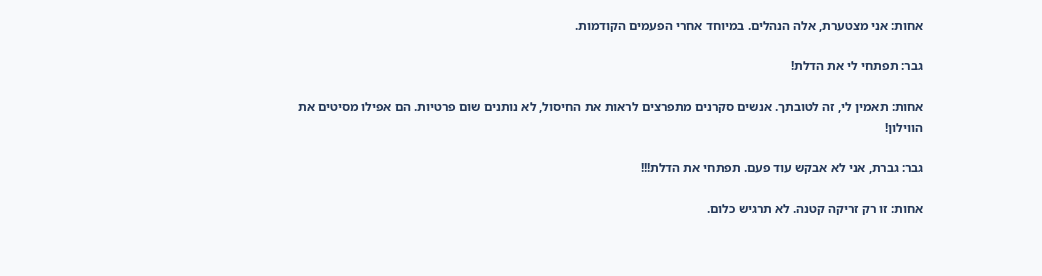אחות: אני מצטערת, אלה הנהלים. במיוחד אחרי הפעמים הקודמות.

גבר: תפתחי לי את הדלת!

אחות: תאמין לי, זה לטובתך. אנשים סקרנים מתפרצים לראות את החיסול, לא נותנים שום פרטיות. הם אפילו מסיטים את הווילון!

גבר: גברת, אני לא אבקש עוד פעם. תפתחי את הדלת!!!

אחות: זו רק זריקה קטנה. לא תרגיש כלום.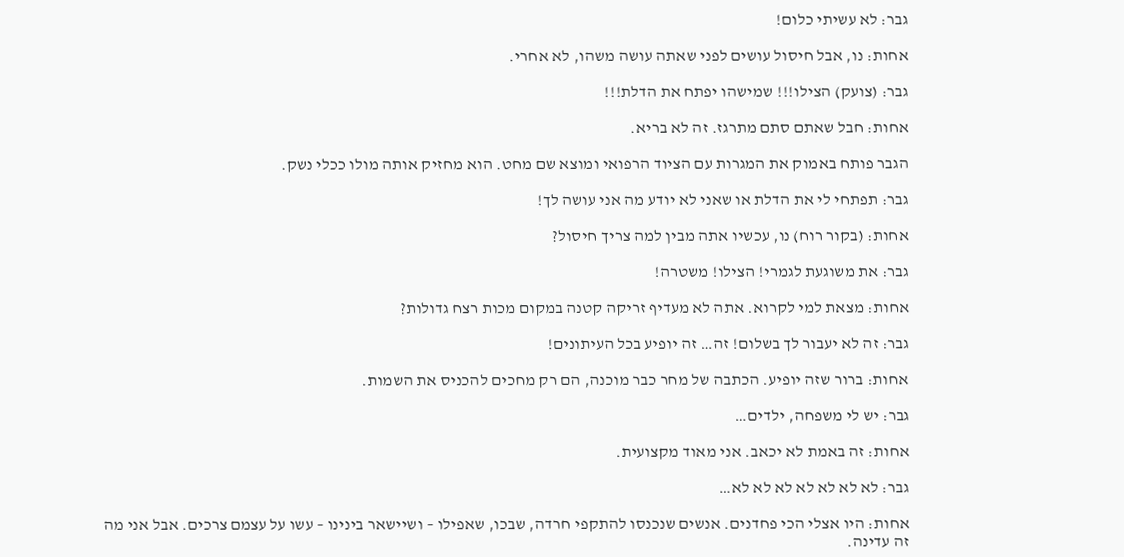גבר: לא עשיתי כלום!

אחות: נו, אבל חיסול עושים לפני שאתה עושה משהו, לא אחרי.

גבר: (צועק) הצילו!!! שמישהו יפתח את הדלת!!!

אחות: חבל שאתם סתם מתרגז. זה לא בריא.

הגבר פותח באמוק את המגרות עם הציוד הרפואי ומוצא שם מחט. הוא מחזיק אותה מולו ככלי נשק.

גבר: תפתחי לי את הדלת או שאני לא יודע מה אני עושה לך!

אחות: (בקור רוח) נו, עכשיו אתה מבין למה צריך חיסול?

גבר: את משוגעת לגמרי! הצילו! משטרה!

אחות: מצאת למי לקרוא. אתה לא מעדיף זריקה קטנה במקום מכות רצח גדולות?

גבר: זה לא יעבור לך בשלום! זה… זה יופיע בכל העיתונים!

אחות: ברור שזה יופיע. הכתבה של מחר כבר מוכנה, הם רק מחכים להכניס את השמות.

גבר: יש לי משפחה, ילדים…

אחות: זה באמת לא יכאב. אני מאוד מקצועית.

גבר: לא לא לא לא לא לא לא…

אחות: היו אצלי הכי פחדנים. אנשים שנכנסו להתקפי חרדה, שבכו, שאפילו – ושיישאר בינינו – עשו על עצמם צרכים. אבל אני מה זה עדינה.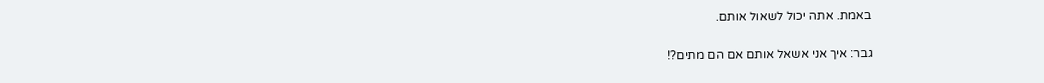באמת. אתה יכול לשאול אותם.

גבר: איך אני אשאל אותם אם הם מתים?!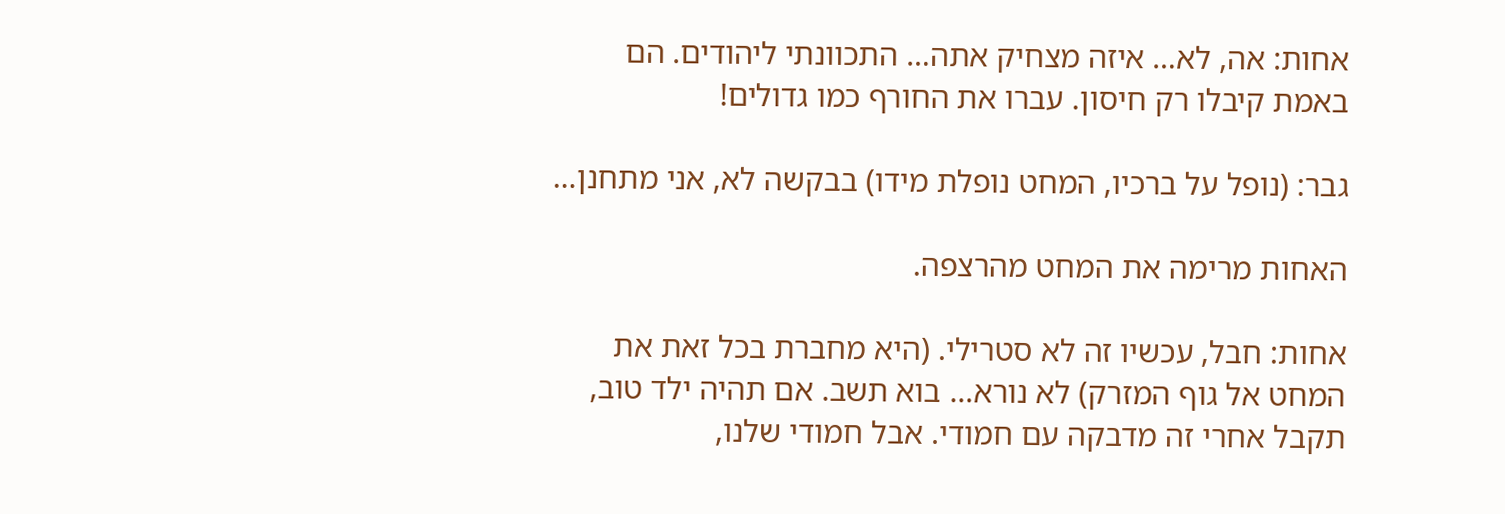אחות: אה, לא… איזה מצחיק אתה… התכוונתי ליהודים. הם באמת קיבלו רק חיסון. עברו את החורף כמו גדולים!

גבר: (נופל על ברכיו, המחט נופלת מידו) בבקשה לא, אני מתחנן…

האחות מרימה את המחט מהרצפה.

אחות: חבל, עכשיו זה לא סטרילי. (היא מחברת בכל זאת את המחט אל גוף המזרק) לא נורא… בוא תשב. אם תהיה ילד טוב, תקבל אחרי זה מדבקה עם חמודי. אבל חמודי שלנו,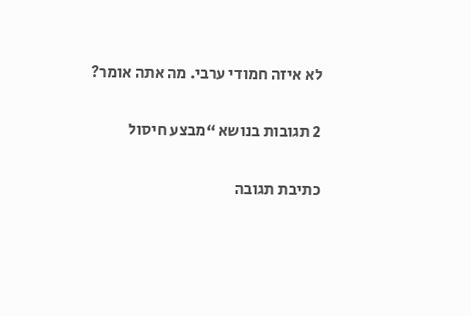לא איזה חמודי ערבי. מה אתה אומר?

2 תגובות בנושא “מבצע חיסול

כתיבת תגובה